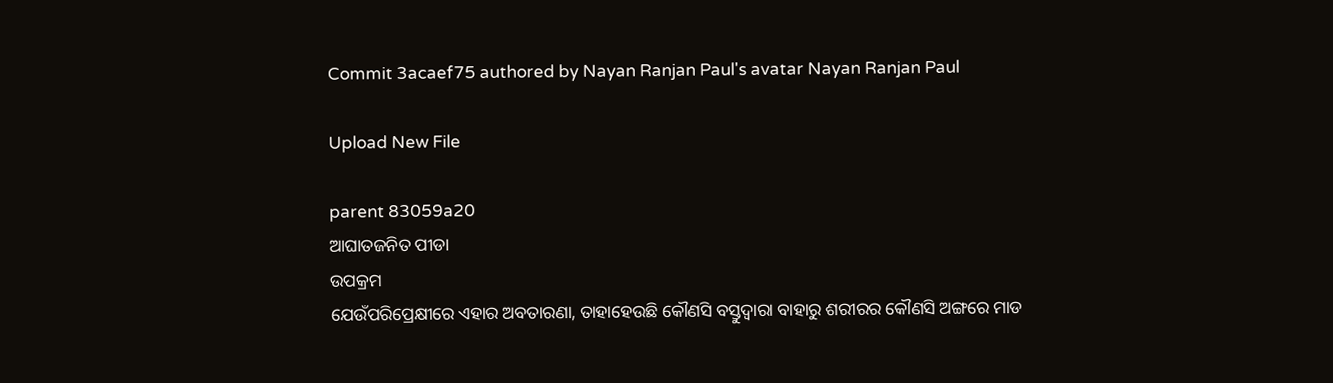Commit 3acaef75 authored by Nayan Ranjan Paul's avatar Nayan Ranjan Paul

Upload New File

parent 83059a20
ଆଘାତଜନିତ ପୀଡା
ଉପକ୍ରମ
ଯେଉଁପରିପ୍ରେକ୍ଷୀରେ ଏହାର ଅବତାରଣା, ତାହାହେଉଛି କୌଣସି ବସ୍ତୁଦ୍ଵାରା ବାହାରୁ ଶରୀରର କୌଣସି ଅଙ୍ଗରେ ମାଡ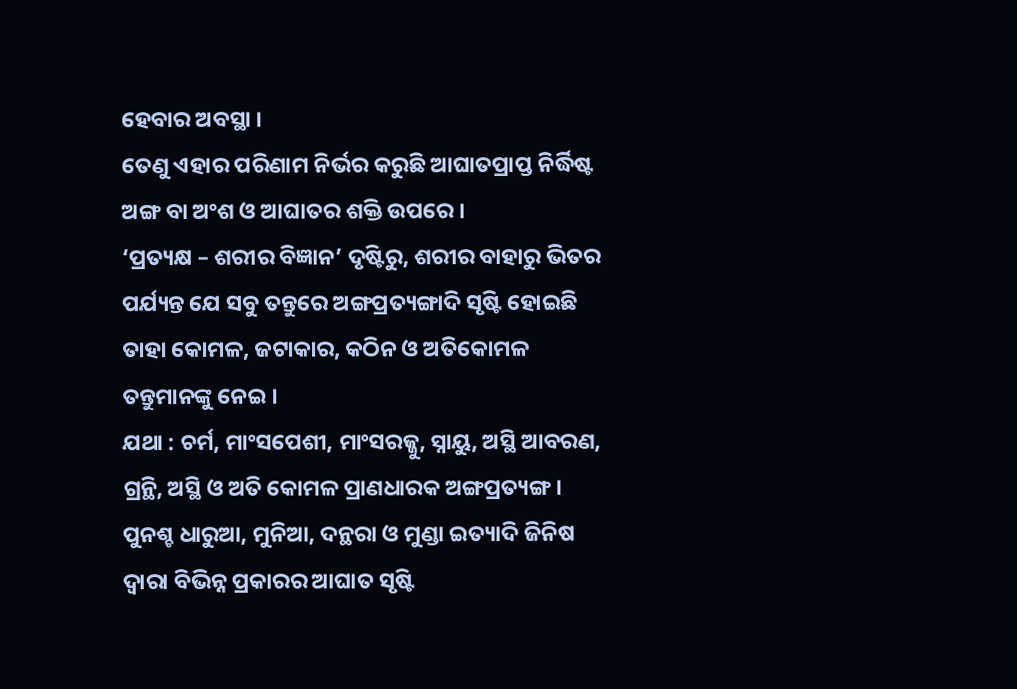ହେବାର ଅବସ୍ଥା ।
ତେଣୁ ଏହାର ପରିଣାମ ନିର୍ଭର କରୁଛି ଆଘାତପ୍ରାପ୍ତ ନିର୍ଦ୍ଧିଷ୍ଟ ଅଙ୍ଗ ବା ଅଂଶ ଓ ଆଘାତର ଶକ୍ତି ଉପରେ ।
‘ପ୍ରତ୍ୟକ୍ଷ – ଶରୀର ବିଜ୍ଞାନ’ ଦୃଷ୍ଟିରୁ, ଶରୀର ବାହାରୁ ଭିତର ପର୍ଯ୍ୟନ୍ତ ଯେ ସବୁ ତନ୍ତୁରେ ଅଙ୍ଗପ୍ରତ୍ୟଙ୍ଗାଦି ସୃଷ୍ଟି ହୋଇଛି ତାହା କୋମଳ, ଜଟାକାର, କଠିନ ଓ ଅତିକୋମଳ ତନ୍ତୁମାନଙ୍କୁ ନେଇ ।
ଯଥା : ଚର୍ମ, ମାଂସପେଶୀ, ମାଂସରଜ୍ଜୁ, ସ୍ନାୟୁ, ଅସ୍ଥି ଆବରଣ, ଗ୍ରନ୍ଥି, ଅସ୍ଥି ଓ ଅତି କୋମଳ ପ୍ରାଣଧାରକ ଅଙ୍ଗପ୍ରତ୍ୟଙ୍ଗ ।
ପୁନଶ୍ଚ ଧାରୁଆ, ମୁନିଆ, ଦନ୍ଥରା ଓ ମୁଣ୍ଡା ଇତ୍ୟାଦି ଜିନିଷ ଦ୍ଵାରା ବିଭିନ୍ନ ପ୍ରକାରର ଆଘାତ ସୃଷ୍ଟି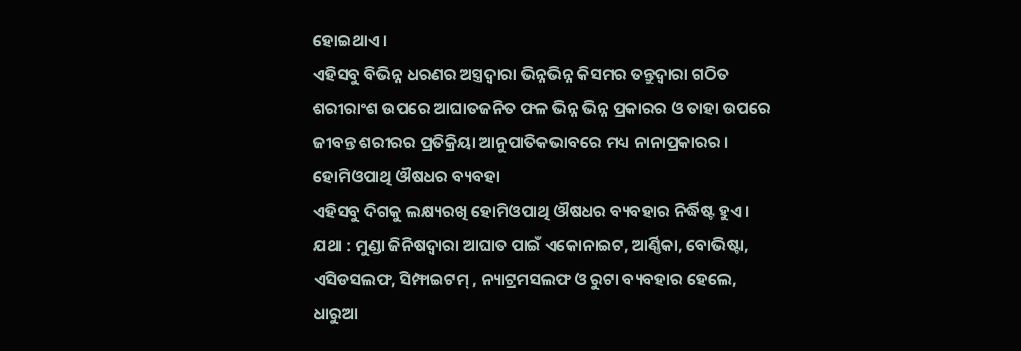ହୋଇଥାଏ ।
ଏହିସବୁ ବିଭିନ୍ନ ଧରଣର ଅସ୍ତ୍ରଦ୍ଵାରା ଭିନ୍ନଭିନ୍ନ କିସମର ତନ୍ତୁଦ୍ଵାରା ଗଠିତ ଶରୀରାଂଶ ଉପରେ ଆଘାତଜନିତ ଫଳ ଭିନ୍ନ ଭିନ୍ନ ପ୍ରକାରର ଓ ତାହା ଉପରେ ଜୀବନ୍ତ ଶରୀରର ପ୍ରତିକ୍ରିୟା ଆନୁପାତିକଭାବରେ ମଧ୍ୟ ନାନାପ୍ରକାରର ।
ହୋମିଓପାଥି ଔଷଧର ବ୍ୟବହା
ଏହିସବୁ ଦିଗକୁ ଲକ୍ଷ୍ୟରଖି ହୋମିଓପାଥି ଔଷଧର ବ୍ୟବହାର ନିର୍ଦ୍ଧିଷ୍ଟ ହୁଏ ।
ଯଥା : ମୁଣ୍ଡା ଜିନିଷଦ୍ଵାରା ଆଘାତ ପାଇଁ ଏକୋନାଇଟ, ଆର୍ଣ୍ଣିକା, ବୋଭିଷ୍ଟା, ଏସିଡସଲଫ, ସିମ୍ଫାଇଟମ୍ , ନ୍ୟାଟ୍ରମସଲଫ ଓ ରୁଟା ବ୍ୟବହାର ହେଲେ, ଧାରୁଆ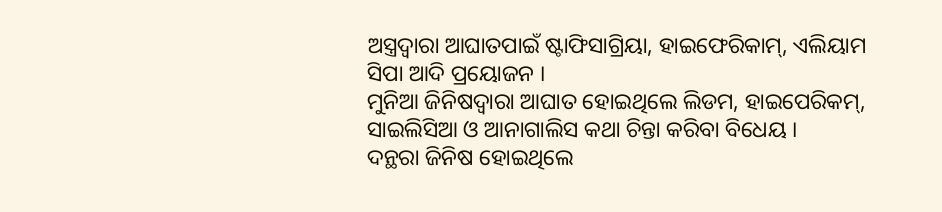ଅସ୍ତ୍ରଦ୍ଵାରା ଆଘାତପାଇଁ ଷ୍ଟାଫିସାଗ୍ରିୟା, ହାଇଫେରିକାମ୍, ଏଲିୟାମ ସିପା ଆଦି ପ୍ରୟୋଜନ ।
ମୁନିଆ ଜିନିଷଦ୍ଵାରା ଆଘାତ ହୋଇଥିଲେ ଲିଡମ, ହାଇପେରିକମ୍, ସାଇଲିସିଆ ଓ ଆନାଗାଲିସ କଥା ଚିନ୍ତା କରିବା ବିଧେୟ ।
ଦନ୍ଥରା ଜିନିଷ ହୋଇଥିଲେ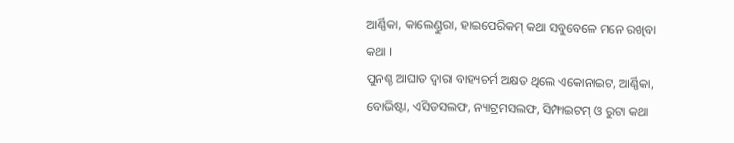ଆର୍ଣ୍ଣିକା, କାଲେଣ୍ଡୁରା, ହାଇପେରିକମ୍ କଥା ସବୁବେଳେ ମନେ ରଖିବା କଥା ।
ପୁନଶ୍ଚ ଆଘାତ ଦ୍ଵାରା ବାହ୍ୟଚର୍ମ ଅକ୍ଷତ ଥିଲେ ଏକୋନାଇଟ, ଆର୍ଣ୍ଣିକା, ବୋଭିଷ୍ଟା, ଏସିଡସଲଫ, ନ୍ୟାଟ୍ରମସଲଫ, ସିମ୍ଫାଇଟମ୍ ଓ ରୁଟା କଥା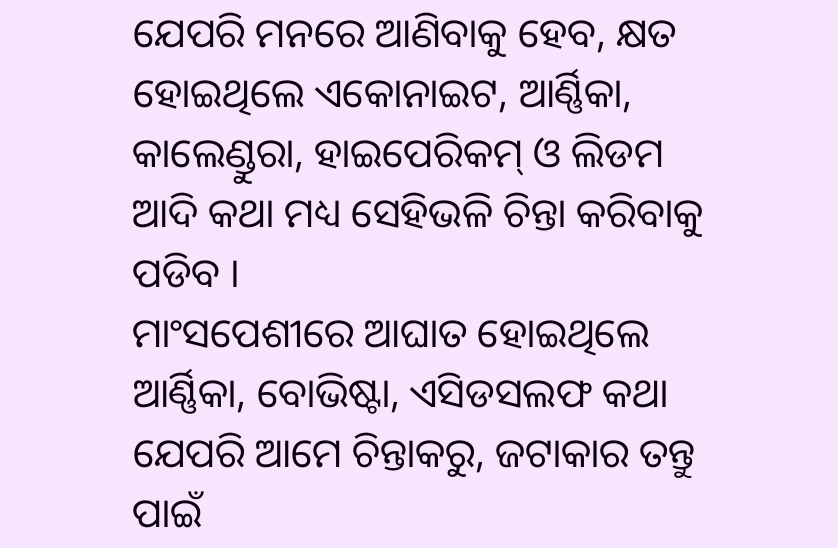ଯେପରି ମନରେ ଆଣିବାକୁ ହେବ, କ୍ଷତ ହୋଇଥିଲେ ଏକୋନାଇଟ, ଆର୍ଣ୍ଣିକା, କାଲେଣ୍ଡୁରା, ହାଇପେରିକମ୍ ଓ ଲିଡମ ଆଦି କଥା ମଧ୍ୟ ସେହିଭଳି ଚିନ୍ତା କରିବାକୁ ପଡିବ ।
ମାଂସପେଶୀରେ ଆଘାତ ହୋଇଥିଲେ ଆର୍ଣ୍ଣିକା, ବୋଭିଷ୍ଟା, ଏସିଡସଲଫ କଥା ଯେପରି ଆମେ ଚିନ୍ତାକରୁ, ଜଟାକାର ତନ୍ତୁ ପାଇଁ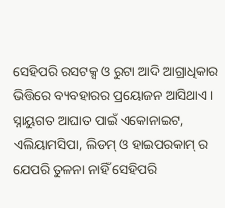ସେହିପରି ରସଟକ୍ସ ଓ ରୁଟା ଆଦି ଆଗ୍ରାଧିକାର ଭିତ୍ତିରେ ବ୍ୟବହାରର ପ୍ରୟୋଜନ ଆସିଥାଏ ।
ସ୍ନାୟୁଗତ ଆଘାତ ପାଇଁ ଏକୋନାଇଟ, ଏଲିୟାମସିପା, ଲିଡମ୍ ଓ ହାଇପରକାମ୍ ର ଯେପରି ତୁଳନା ନାହିଁ ସେହିପରି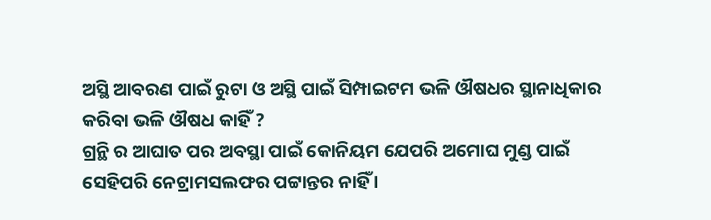ଅସ୍ଥି ଆବରଣ ପାଇଁ ରୁଟା ଓ ଅସ୍ଥି ପାଇଁ ସିମ୍ପାଇଟମ ଭଳି ଔଷଧର ସ୍ଥାନାଧିକାର କରିବା ଭଳି ଔଷଧ କାହିଁ ?
ଗ୍ରନ୍ଥି ର ଆଘାତ ପର ଅବସ୍ଥା ପାଇଁ କୋନିୟମ ଯେପରି ଅମୋଘ ମୁଣ୍ଡ ପାଇଁ ସେହିପରି ନେଟ୍ରାମସଲଫର ପଟ୍ଟାନ୍ତର ନାହିଁ ।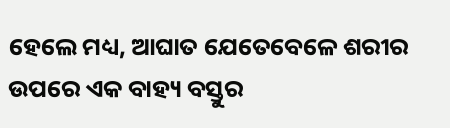ହେଲେ ମଧ୍ୟ, ଆଘାତ ଯେତେବେଳେ ଶରୀର ଉପରେ ଏକ ବାହ୍ୟ ବସ୍ତୁର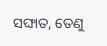ସଙ୍ଘାତ, ତେଣୁ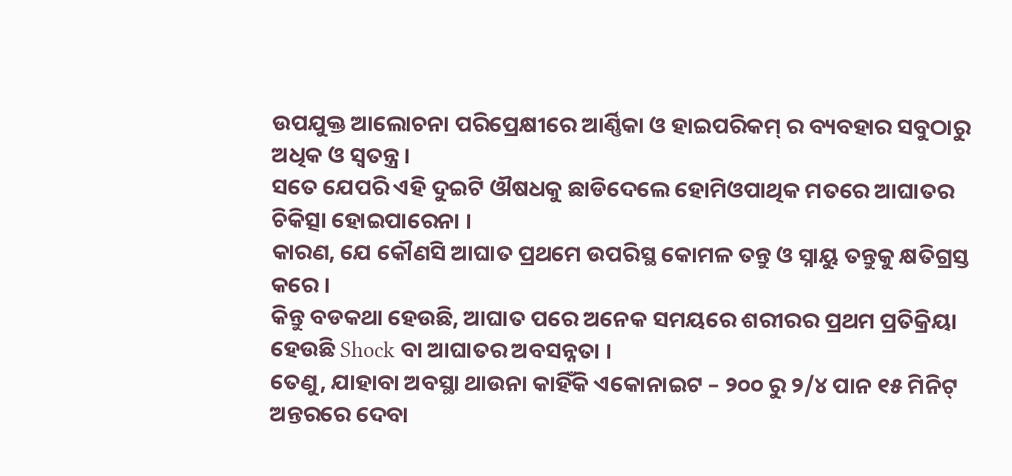ଉପଯୁକ୍ତ ଆଲୋଚନା ପରିପ୍ରେକ୍ଷୀରେ ଆର୍ଣ୍ଣିକା ଓ ହାଇପରିକମ୍ ର ବ୍ୟବହାର ସବୁଠାରୁ ଅଧିକ ଓ ସ୍ଵତନ୍ତ୍ର ।
ସତେ ଯେପରି ଏହି ଦୁଇଟି ଔଷଧକୁ ଛାଡିଦେଲେ ହୋମିଓପାଥିକ ମତରେ ଆଘାତର ଚିକିତ୍ସା ହୋଇପାରେନା ।
କାରଣ, ଯେ କୌଣସି ଆଘାତ ପ୍ରଥମେ ଉପରିସ୍ଥ କୋମଳ ତନ୍ତୁ ଓ ସ୍ନାୟୁ ତନ୍ତୁକୁ କ୍ଷତିଗ୍ରସ୍ତ କରେ ।
କିନ୍ତୁ ବଡକଥା ହେଉଛି, ଆଘାତ ପରେ ଅନେକ ସମୟରେ ଶରୀରର ପ୍ରଥମ ପ୍ରତିକ୍ରିୟା ହେଉଛି Shock ବା ଆଘାତର ଅବସନ୍ନତା ।
ତେଣୁ, ଯାହାବା ଅବସ୍ଥା ଥାଉନା କାହିଁକି ଏକୋନାଇଟ – ୨୦୦ ରୁ ୨/୪ ପାନ ୧୫ ମିନିଟ୍ ଅନ୍ତରରେ ଦେବା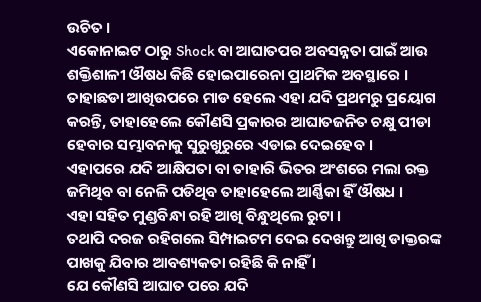ଉଚିତ ।
ଏକୋନାଇଟ ଠାରୁ Shock ବା ଆଘାତପର ଅବସନ୍ନତା ପାଇଁ ଆଉ ଶକ୍ତିଶାଳୀ ଔଷଧ କିଛି ହୋଇପାରେନା ପ୍ରାଥମିକ ଅବସ୍ଥାରେ ।
ତାହାଛଡା ଆଖିଉପରେ ମାଡ ହେଲେ ଏହା ଯଦି ପ୍ରଥମରୁ ପ୍ରୟୋଗ କରନ୍ତି, ତାହାହେଲେ କୌଣସି ପ୍ରକାରର ଆଘାତଜନିତ ଚକ୍ଷୁ ପୀଡା ହେବାର ସମ୍ଭାବନାକୁ ସୁରୁଖୁରୁରେ ଏଡାଇ ଦେଇହେବ ।
ଏହାପରେ ଯଦି ଆକ୍ଷିପତା ବା ତାହାରି ଭିତର ଅଂଶରେ ମଲା ରକ୍ତ ଜମିଥିବ ବା ନେଳି ପଡିଥିବ ତାହାହେଲେ ଆର୍ଣ୍ଣିକା ହିଁ ଔଷଧ ।
ଏହା ସହିତ ମୁଣ୍ଡବିନ୍ଧା ରହି ଆଖି ବିନ୍ଧୁଥିଲେ ରୁଟା ।
ତଥାପି ଦରଜ ରହିଗଲେ ସିମ୍ପାଇଟମ ଦେଇ ଦେଖନ୍ତୁ ଆଖି ଡାକ୍ତରଙ୍କ ପାଖକୁ ଯିବାର ଆବଶ୍ୟକତା ରହିଛି କି ନାହିଁ ।
ଯେ କୌଣସି ଆଘାତ ପରେ ଯଦି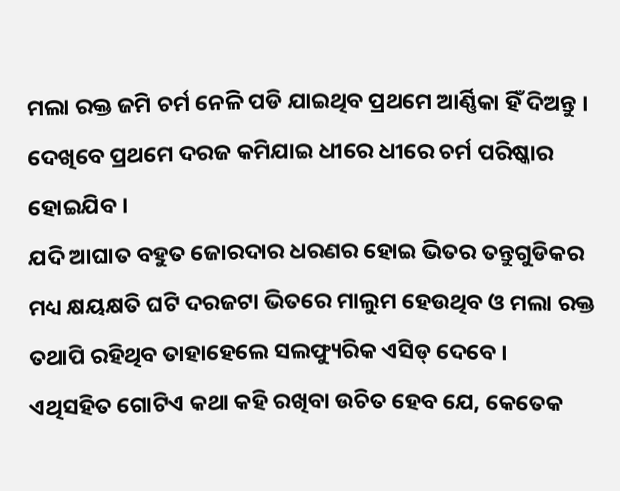ମଲା ରକ୍ତ ଜମି ଚର୍ମ ନେଳି ପଡି ଯାଇଥିବ ପ୍ରଥମେ ଆର୍ଣ୍ଣିକା ହିଁ ଦିଅନ୍ତୁ ।
ଦେଖିବେ ପ୍ରଥମେ ଦରଜ କମିଯାଇ ଧୀରେ ଧୀରେ ଚର୍ମ ପରିଷ୍କାର ହୋଇଯିବ ।
ଯଦି ଆଘାତ ବହୁତ ଜୋରଦାର ଧରଣର ହୋଇ ଭିତର ତନ୍ତୁଗୁଡିକର ମଧ୍ୟ କ୍ଷୟକ୍ଷତି ଘଟି ଦରଜଟା ଭିତରେ ମାଲୁମ ହେଉଥିବ ଓ ମଲା ରକ୍ତ ତଥାପି ରହିଥିବ ତାହାହେଲେ ସଲଫ୍ୟୁରିକ ଏସିଡ୍ ଦେବେ ।
ଏଥିସହିତ ଗୋଟିଏ କଥା କହି ରଖିବା ଉଚିତ ହେବ ଯେ, କେତେକ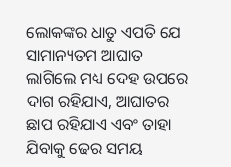ଲୋକଙ୍କର ଧାତୁ ଏପତି ଯେ ସାମାନ୍ୟତମ ଆଘାତ ଲାଗିଲେ ମଧ୍ୟ ଦେହ ଉପରେ ଦାଗ ରହିଯାଏ, ଆଘାତର ଛାପ ରହିଯାଏ ଏବଂ ତାହା ଯିବାକୁ ଢେର ସମୟ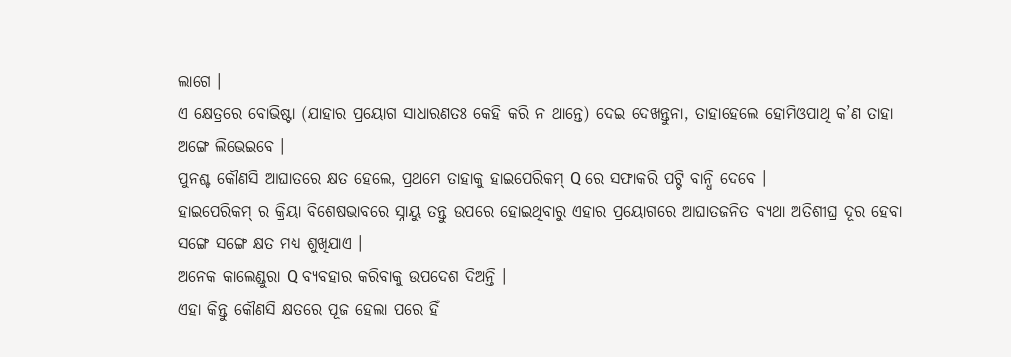ଲାଗେ ।
ଏ କ୍ଷେତ୍ରରେ ବୋଭିଷ୍ଟା (ଯାହାର ପ୍ରୟୋଗ ସାଧାରଣତଃ କେହି କରି ନ ଥାନ୍ତେ) ଦେଇ ଦେଖନ୍ତୁନା, ତାହାହେଲେ ହୋମିଓପାଥି କ’ଣ ତାହା ଅଙ୍ଗେ ଲିଭେଇବେ ।
ପୁନଶ୍ଚ କୌଣସି ଆଘାତରେ କ୍ଷତ ହେଲେ, ପ୍ରଥମେ ତାହାକୁ ହାଇପେରିକମ୍ Q ରେ ସଫାକରି ପଟ୍ଟି ବାନ୍ଧି ଦେବେ ।
ହାଇପେରିକମ୍ ର କ୍ରିୟା ବିଶେଷଭାବରେ ସ୍ନାୟୁ ତନ୍ତୁ ଉପରେ ହୋଇଥିବାରୁ ଏହାର ପ୍ରୟୋଗରେ ଆଘାତଜନିତ ବ୍ୟଥା ଅତିଶୀଘ୍ର ଦୂର ହେବା ସଙ୍ଗେ ସଙ୍ଗେ କ୍ଷତ ମଧ୍ୟ ଶୁଖିଯାଏ ।
ଅନେକ କାଲେଣ୍ଡୁରା Q ବ୍ୟବହାର କରିବାକୁ ଉପଦେଶ ଦିଅନ୍ତି ।
ଏହା କିନ୍ତୁ କୌଣସି କ୍ଷତରେ ପୂଜ ହେଲା ପରେ ହିଁ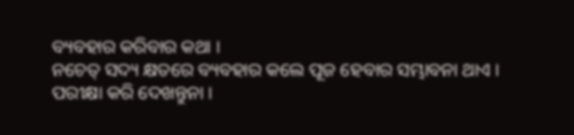ବ୍ୟବହାର କରିବାର କଥା ।
ନଚେତ୍ ସଦ୍ୟ କ୍ଷତରେ ବ୍ୟବହାର କଲେ ପୂଜ ହେବାର ସମ୍ଭାବନା ଥାଏ ।
ପରୀକ୍ଷା କରି ଦେଖନ୍ତୁନା ।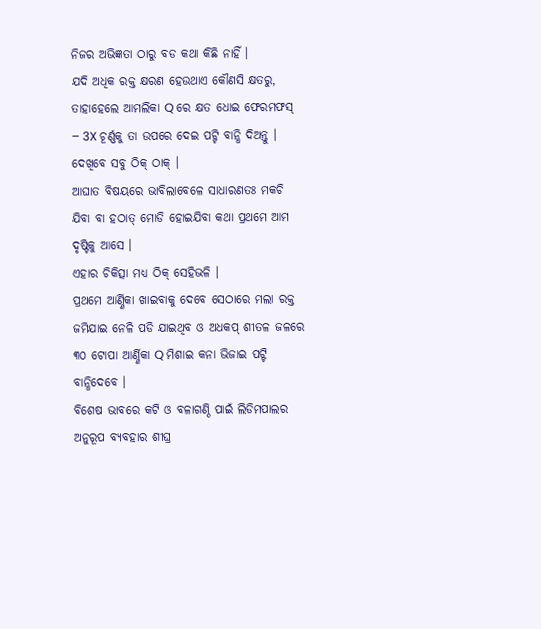ନିଜର ଅଭିଜ୍ଞତା ଠାରୁ ବଡ କଥା କିଛି ନାହିଁ ।
ଯଦି ଅଧିକ ରକ୍ତ କ୍ଷରଣ ହେଉଥାଏ କୌଣସି କ୍ଷତରୁ, ତାହାହେଲେ ଆମଲିକା Q ରେ କ୍ଷତ ଧୋଇ ଫେରମଫସ୍ – 3X ଚୂର୍ଣ୍ଣକୁ ତା ଉପରେ ଦେଇ ପଟ୍ଟି ବାନ୍ଧି ଦିଅନ୍ତୁ ।
ଦେଖିବେ ସବୁ ଠିକ୍ ଠାକ୍ ।
ଆଘାତ ବିଷୟରେ ଭାବିଲାବେଳେ ସାଧାରଣତଃ ମକଚି ଯିବା ବା ହଠାତ୍ ମୋଡି ହୋଇଯିବା କଥା ପ୍ରଥମେ ଆମ ଦୃଷ୍ଟିକୁ ଆସେ ।
ଏହାର ଚିକିତ୍ସା ମଧ୍ୟ ଠିକ୍ ସେହିଭଳି ।
ପ୍ରଥମେ ଆର୍ଣ୍ଣିକା ଖାଇବାକୁ ଦେବେ ସେଠାରେ ମଲା ରକ୍ତ ଜମିଯାଇ ନେଳି ପଡି ଯାଇଥିବ ଓ ଅଧକପ୍ ଶୀତଳ ଜଳରେ ୩୦ ଟୋପା ଆର୍ଣ୍ଣିକା Q ମିଶାଇ କନା ଭିଜାଇ ପଟ୍ଟି ବାନ୍ଧିଦେବେ ।
ବିଶେଷ ଭାବରେ କଟି ଓ ବଳାଗଣ୍ଠି ପାଇଁ ଲିଡିମପାଲର ଅନୁରୂପ ବ୍ୟବହାର ଶୀଘ୍ର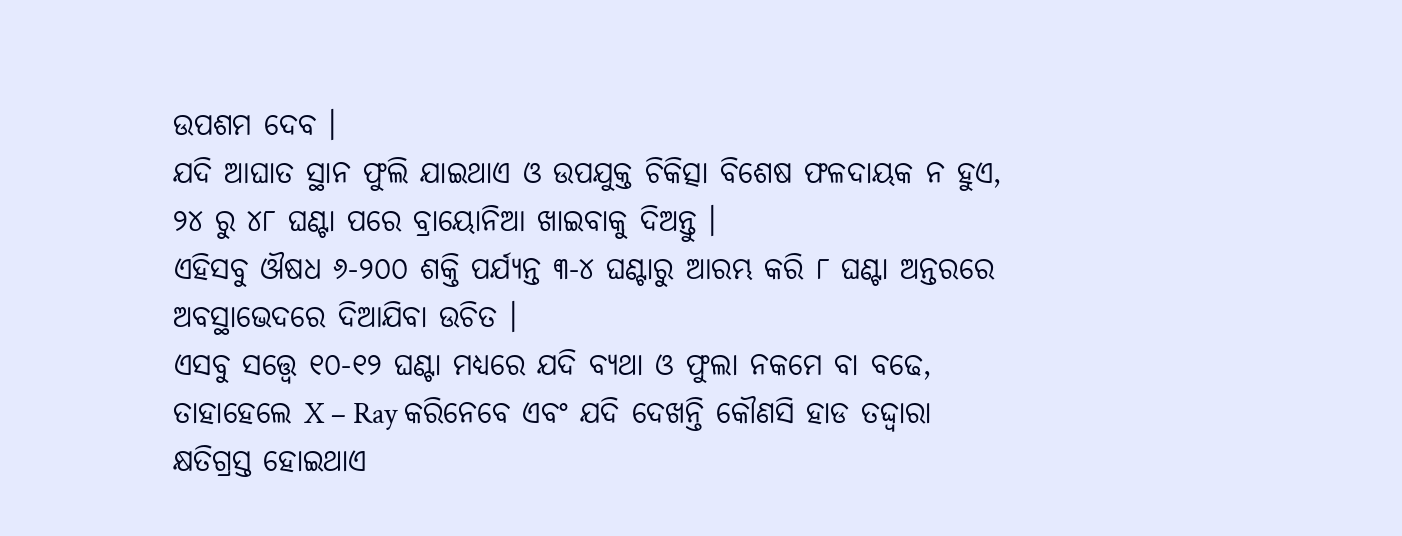ଉପଶମ ଦେବ ।
ଯଦି ଆଘାତ ସ୍ଥାନ ଫୁଲି ଯାଇଥାଏ ଓ ଉପଯୁକ୍ତ ଚିକିତ୍ସା ବିଶେଷ ଫଳଦାୟକ ନ ହୁଏ, ୨୪ ରୁ ୪୮ ଘଣ୍ଟା ପରେ ବ୍ରାୟୋନିଆ ଖାଇବାକୁ ଦିଅନ୍ତୁ ।
ଏହିସବୁ ଔଷଧ ୬-୨୦୦ ଶକ୍ତି ପର୍ଯ୍ୟନ୍ତ ୩-୪ ଘଣ୍ଟାରୁ ଆରମ୍ଭ କରି ୮ ଘଣ୍ଟା ଅନ୍ତରରେ ଅବସ୍ଥାଭେଦରେ ଦିଆଯିବା ଉଚିତ ।
ଏସବୁ ସତ୍ତ୍ୱେ ୧୦-୧୨ ଘଣ୍ଟା ମଧ୍ୟରେ ଯଦି ବ୍ୟଥା ଓ ଫୁଲା ନକମେ ବା ବଢେ, ତାହାହେଲେ X – Ray କରିନେବେ ଏବଂ ଯଦି ଦେଖନ୍ତି କୌଣସି ହାଡ ତଦ୍ଦ୍ଵାରା କ୍ଷତିଗ୍ରସ୍ତ ହୋଇଥାଏ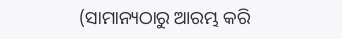(ସାମାନ୍ୟଠାରୁ ଆରମ୍ଭ କରି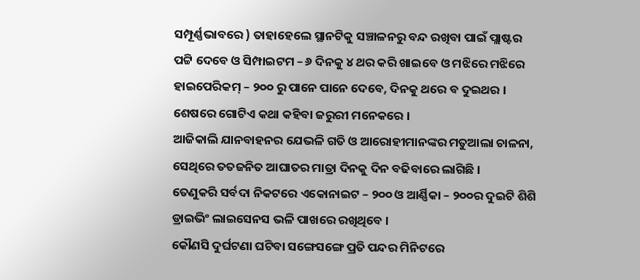ସମ୍ପୂର୍ଣ୍ଣଭାବରେ ) ତାହାହେଲେ ସ୍ଥାନଟିକୁ ସଞ୍ଚାଳନରୁ ବନ୍ଦ ରଖିବା ପାଇଁ ପ୍ଲାଷ୍ଟର ପଟ୍ଟି ଦେବେ ଓ ସିମ୍ପାଇଟମ – ୬ ଦିନକୁ ୪ ଥର କରି ଖାଇବେ ଓ ମଝିରେ ମଝିରେ ହାଇପେରିକମ୍ – ୨୦୦ ରୁ ପାନେ ପାନେ ଦେବେ, ଦିନକୁ ଥରେ ବ ଦୁଇଥର ।
ଶେଷରେ ଗୋଟିଏ କଥା କହିବା ଜରୁରୀ ମନେକରେ ।
ଆଜିକାଲି ଯାନବାହନର ଯେଭଳି ଗତି ଓ ଆରୋହୀମାନଙ୍କର ମତୁଆଲା ଚାଳନା, ସେଥିରେ ତତଜନିତ ଆଘାତର ମାତ୍ରା ଦିନକୁ ଦିନ ବଢିବାରେ ଲାଗିଛି ।
ତେଣୁକରି ସର୍ବଦା ନିକଟରେ ଏକୋନାଇଟ – ୨୦୦ ଓ ଆର୍ଣ୍ଣିକା – ୨୦୦ର ଦୁଇଟି ଶିଶି ଡ୍ରାଇଭିଂ ଲାଇସେନସ ଭଳି ପାଖରେ ରଖିଥିବେ ।
କୌଣସି ଦୁର୍ଘଟଣା ଘଟିବା ସଙ୍ଗେସଙ୍ଗେ ପ୍ରତି ପନ୍ଦର ମିନିଟରେ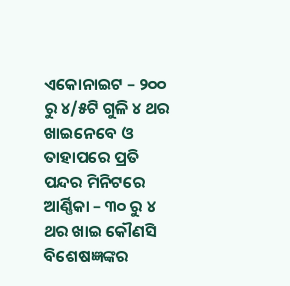ଏକୋନାଇଟ – ୨୦୦ ରୁ ୪/୫ଟି ଗୁଳି ୪ ଥର ଖାଇନେବେ ଓ ତାହାପରେ ପ୍ରତି ପନ୍ଦର ମିନିଟରେ ଆର୍ଣ୍ଣିକା – ୩୦ ରୁ ୪ ଥର ଖାଇ କୌଣସି ବିଶେଷଜ୍ଞଙ୍କର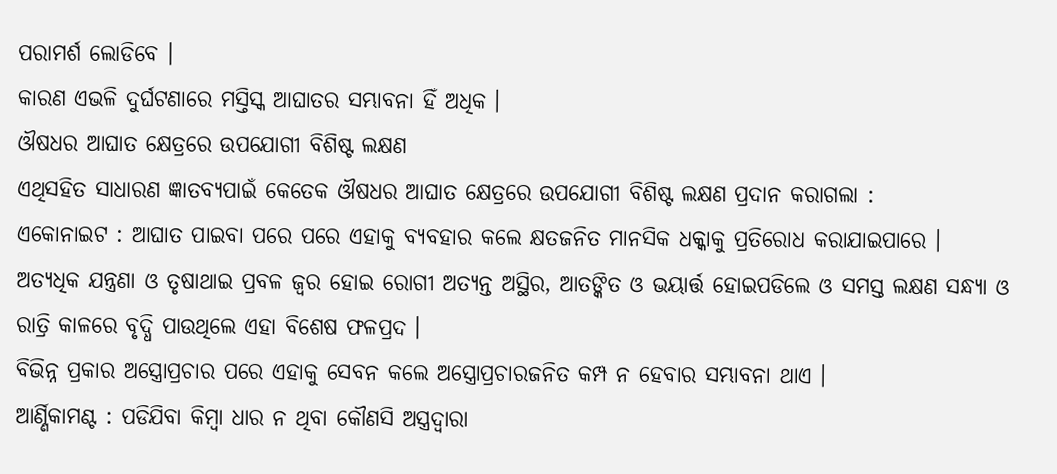ପରାମର୍ଶ ଲୋଡିବେ ।
କାରଣ ଏଭଳି ଦୁର୍ଘଟଣାରେ ମସ୍ତିସ୍କ ଆଘାତର ସମ୍ଭାବନା ହିଁ ଅଧିକ ।
ଔଷଧର ଆଘାତ କ୍ଷେତ୍ରରେ ଉପଯୋଗୀ ବିଶିଷ୍ଟ ଲକ୍ଷଣ
ଏଥିସହିତ ସାଧାରଣ ଜ୍ଞାତବ୍ୟପାଇଁ କେତେକ ଔଷଧର ଆଘାତ କ୍ଷେତ୍ରରେ ଉପଯୋଗୀ ବିଶିଷ୍ଟ ଲକ୍ଷଣ ପ୍ରଦାନ କରାଗଲା :
ଏକୋନାଇଟ : ଆଘାତ ପାଇବା ପରେ ପରେ ଏହାକୁ ବ୍ୟବହାର କଲେ କ୍ଷତଜନିତ ମାନସିକ ଧକ୍କାକୁ ପ୍ରତିରୋଧ କରାଯାଇପାରେ ।
ଅତ୍ୟଧିକ ଯନ୍ତ୍ରଣା ଓ ତୃଷାଥାଇ ପ୍ରବଳ ଜ୍ଵର ହୋଇ ରୋଗୀ ଅତ୍ୟନ୍ତ ଅସ୍ଥିର, ଆତଙ୍କିତ ଓ ଭୟାର୍ତ୍ତ ହୋଇପଡିଲେ ଓ ସମସ୍ତ ଲକ୍ଷଣ ସନ୍ଧ୍ୟା ଓ ରାତ୍ରି କାଳରେ ବୃଦ୍ଧି ପାଉଥିଲେ ଏହା ବିଶେଷ ଫଳପ୍ରଦ ।
ବିଭିନ୍ନ ପ୍ରକାର ଅସ୍ତ୍ରୋପ୍ରଚାର ପରେ ଏହାକୁ ସେବନ କଲେ ଅସ୍ତ୍ରୋପ୍ରଚାରଜନିତ କମ୍ପ ନ ହେବାର ସମ୍ଭାବନା ଥାଏ ।
ଆର୍ଣ୍ଣିକାମଣ୍ଟ : ପଡିଯିବା କିମ୍ବା ଧାର ନ ଥିବା କୌଣସି ଅସ୍ତ୍ରଦ୍ଵାରା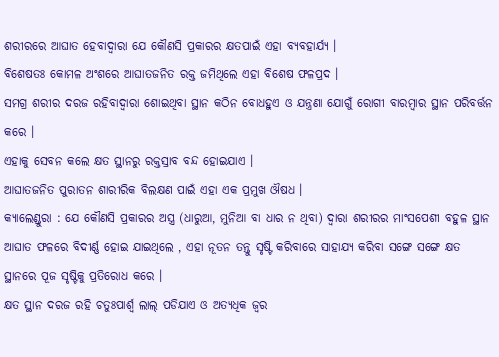ଶରୀରରେ ଆଘାତ ହେବାଦ୍ଵାରା ଯେ କୌଣସି ପ୍ରକାରର କ୍ଷତପାଇଁ ଏହା ବ୍ୟବହାର୍ଯ୍ୟ ।
ବିଶେଷତଃ କୋମଳ ଅଂଶରେ ଆଘାତଜନିତ ରକ୍ତ ଜମିଥିଲେ ଏହା ବିଶେଷ ଫଳପ୍ରଦ ।
ସମଗ୍ର ଶରୀର ଦରଜ ରହିବାଦ୍ଵାରା ଶୋଇଥିବା ସ୍ଥାନ କଠିନ ବୋଧହୁଏ ଓ ଯନ୍ତ୍ରଣା ଯୋଗୁଁ ରୋଗୀ ବାରମ୍ବାର ସ୍ଥାନ ପରିବର୍ତ୍ତନ କରେ ।
ଏହାକୁ ସେବନ କଲେ କ୍ଷତ ସ୍ଥାନରୁ ରକ୍ତସ୍ରାବ ବନ୍ଦ ହୋଇଯାଏ ।
ଆଘାତଜନିତ ପୁରାତନ ଶାରୀରିକ ବିଲକ୍ଷଣ ପାଇଁ ଏହା ଏକ ପ୍ରମୁଖ ଔଷଧ ।
କ୍ୟାଲେଣ୍ଡୁରା : ଯେ କୌଣସି ପ୍ରକାରର ଅସ୍ତ୍ର (ଧାରୁଆ, ମୁନିଆ ବା ଧାର ନ ଥିବା) ଦ୍ଵାରା ଶରୀରର ମାଂସପେଶୀ ବହୁଳ ସ୍ଥାନ ଆଘାତ ଫଳରେ ବିଦୀର୍ଣ୍ଣ ହୋଇ ଯାଇଥିଲେ , ଏହା ନୂତନ ତନ୍ତୁ ସୃଷ୍ଟି କରିବାରେ ସାହାଯ୍ୟ କରିବା ସଙ୍ଗେ ସଙ୍ଗେ କ୍ଷତ ସ୍ଥାନରେ ପୂଜ ସୃଷ୍ଟିକୁ ପ୍ରତିରୋଧ କରେ ।
କ୍ଷତ ସ୍ଥାନ ଦରଜ ରହି ଚତୁଃପାର୍ଶ୍ଵ ଲାଲ୍ ପଡିଯାଏ ଓ ଅତ୍ୟଧିକ ଜ୍ଵର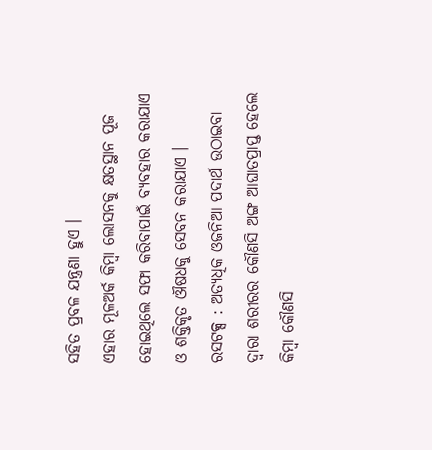ସହିତ ପ୍ରବଳ ଯନ୍ତ୍ରଣା ହୁଏ ।
ଏହାର ମୂଳଅର୍କ କିମ୍ବା ଲୋସନକୁ କ୍ଷତସ୍ଥାନ ପୂଜ ହୋଇଥିଲେ ସଫା କରିବାପାଇଁ ବ୍ୟବହାର କରାଯାଏ ଓ ଶକ୍ତିକୃତ ଔଷଧକୁ ସେବନ କରାଯାଏ ।
ରସଟକ୍ସ : ଅତ୍ୟଧିକ ଓଜନିଆ ପଦାର୍ଥ ଉଠାଇବା ଦ୍ଵାରା ଶରୀରର କୌଣସି ଅଙ୍ଗ ଆଘାତପ୍ରାପ୍ତ ହେଲେ କିମ୍ବା କୌଣସି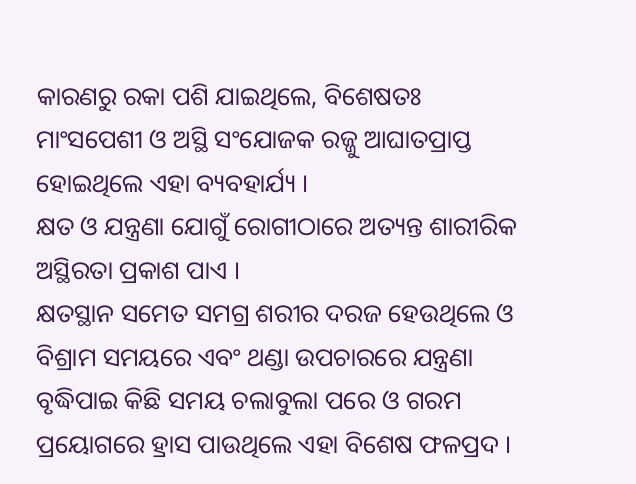କାରଣରୁ ରକା ପଶି ଯାଇଥିଲେ, ବିଶେଷତଃ ମାଂସପେଶୀ ଓ ଅସ୍ଥି ସଂଯୋଜକ ରଜ୍ଜୁ ଆଘାତପ୍ରାପ୍ତ ହୋଇଥିଲେ ଏହା ବ୍ୟବହାର୍ଯ୍ୟ ।
କ୍ଷତ ଓ ଯନ୍ତ୍ରଣା ଯୋଗୁଁ ରୋଗୀଠାରେ ଅତ୍ୟନ୍ତ ଶାରୀରିକ ଅସ୍ଥିରତା ପ୍ରକାଶ ପାଏ ।
କ୍ଷତସ୍ଥାନ ସମେତ ସମଗ୍ର ଶରୀର ଦରଜ ହେଉଥିଲେ ଓ ବିଶ୍ରାମ ସମୟରେ ଏବଂ ଥଣ୍ଡା ଉପଚାରରେ ଯନ୍ତ୍ରଣା ବୃଦ୍ଧିପାଇ କିଛି ସମୟ ଚଲାବୁଲା ପରେ ଓ ଗରମ ପ୍ରୟୋଗରେ ହ୍ରାସ ପାଉଥିଲେ ଏହା ବିଶେଷ ଫଳପ୍ରଦ ।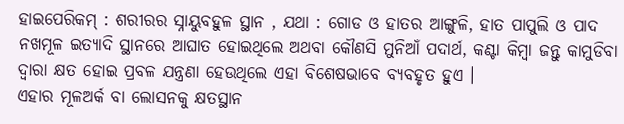ହାଇପେରିକମ୍ : ଶରୀରର ସ୍ନାୟୁବହୁଳ ସ୍ଥାନ , ଯଥା : ଗୋଡ ଓ ହାତର ଆଙ୍ଗୁଳି, ହାତ ପାପୁଲି ଓ ପାଦ ନଖମୂଳ ଇତ୍ୟାଦି ସ୍ଥାନରେ ଆଘାତ ହୋଇଥିଲେ ଅଥବା କୌଣସି ମୁନିଆଁ ପଦାର୍ଥ, କଣ୍ଟା କିମ୍ବା ଜନ୍ତୁ କାମୁଡିବା ଦ୍ଵାରା କ୍ଷତ ହୋଇ ପ୍ରବଳ ଯନ୍ତ୍ରଣା ହେଉଥିଲେ ଏହା ବିଶେଷଭାବେ ବ୍ୟବହୃତ ହୁଏ ।
ଏହାର ମୂଳଅର୍କ ବା ଲୋସନକୁ କ୍ଷତସ୍ଥାନ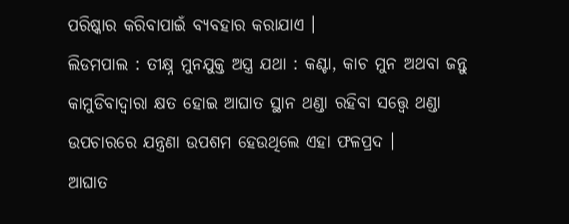ପରିଷ୍କାର କରିବାପାଇଁ ବ୍ୟବହାର କରାଯାଏ ।
ଲିଡମପାଲ : ତୀକ୍ଷ୍ନ ମୁନଯୁକ୍ତ ଅସ୍ତ୍ର ଯଥା : କଣ୍ଟା, କାଚ ମୁନ ଅଥବା ଜନ୍ତୁ କାମୁଡିବାଦ୍ଵାରା କ୍ଷତ ହୋଇ ଆଘାତ ସ୍ଥାନ ଥଣ୍ଡା ରହିବା ସତ୍ତ୍ୱେ ଥଣ୍ଡା ଉପଚାରରେ ଯନ୍ତ୍ରଣା ଉପଶମ ହେଉଥିଲେ ଏହା ଫଳପ୍ରଦ ।
ଆଘାତ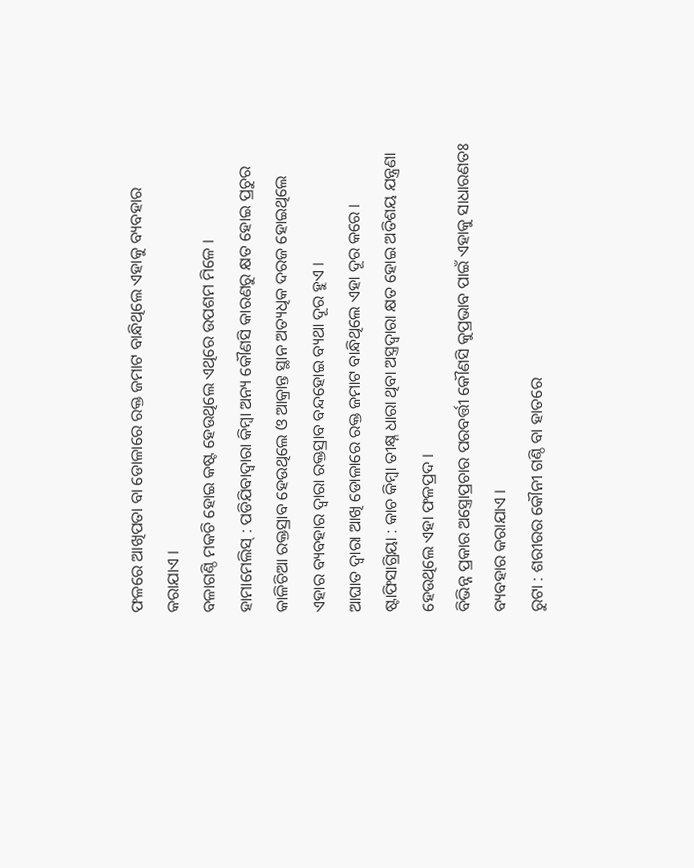ଫଳରେ ଆଖିପତା ବା ଡୋଳାରେ ରକ୍ତ ଜମାଟ ବାନ୍ଧିଥିଲେ ଏହାକୁ ବ୍ୟବହାର କରାଯାଏ ।
ବଳାଗଣ୍ଠି ମକଚି ହୋଇ କଷ୍ଟ ହେଉଥିଲେ ଏଥିରେ ଉପଶମ ମିଳେ ।
ହାମାମେଲିସ୍ : ପଡିଯିବାଦ୍ଵାରା କିମ୍ବା ଅନ୍ୟ କୌଣସି କାରଣରୁ କ୍ଷତ ହୋଇ ପ୍ରଚୁର କାଳିଚିଆ ରକ୍ତସ୍ରାବ ହେଉଥିଲେ ଓ ଆକ୍ରାନ୍ତ ସ୍ଥାନ ଅତ୍ୟଧିକ ଦରଜ ହୋଇଥିଲେ ଏହାର ବ୍ୟବହାର ଦ୍ଵାରା ରକ୍ତସ୍ରାବ ବନ୍ଦହୋଇ ବ୍ୟଥା ଦୂର ହୁଏ ।
ଆଘାତ ଦ୍ଵାରା ଆଖି ଡୋଳାରେ ରକ୍ତ ଜମାଟ ବାନ୍ଧିଥିଲେ ଏହା ଦୂର କରେ ।
ଷ୍ଟାଫିସାଗ୍ରିୟା : କାଚ କିମ୍ବା ତୀକ୍ଷ୍ନ ଧାରା ଥିବା ଅସ୍ତ୍ରଦ୍ଵାରା କ୍ଷତ ହୋଇ ଅତିଶୟ ଯନ୍ତ୍ରଣା ହେଉଥିଲେ ଏହା ଫଳପ୍ରଦ ।
ବିଭିନ୍ନ ପ୍ରକାର ଅସ୍ତ୍ରୋପ୍ରଚାର ପରବର୍ତ୍ତୀ କୌଣସି କୁପ୍ରଭାବ ପାଇଁ ଏହାକୁ ସାଧାରଣତଃ ବ୍ୟବହାର କରାଯାଏ ।
ରୁଟା : ଶରୀରର କୌନୀ ଗଣ୍ଠି ବା ହାତରେ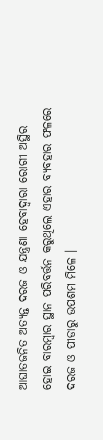ଆଘାତଜନିତ ଅତ୍ୟନ୍ତ ଦରଜ ଓ ଯନ୍ତ୍ରଣା ହେବାଦ୍ଵାରା ରୋଗୀ ଅସ୍ଥିର ହୋଇ ବାରମ୍ବାର ସ୍ଥାନ ପରିବର୍ତ୍ତନ କରୁଥିଲେ ଏହାର ବ୍ୟବହାର ଫଳରେ ଦରଜ ଓ ପୀଡାରୁ ଉପଶମ ମିଳେ ।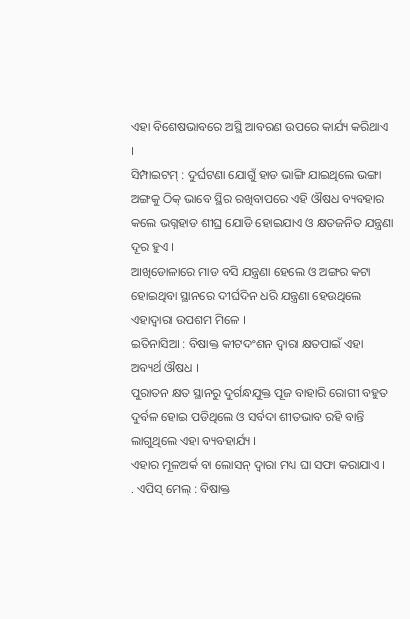ଏହା ବିଶେଷଭାବରେ ଅସ୍ଥି ଆବରଣ ଉପରେ କାର୍ଯ୍ୟ କରିଥାଏ ।
ସିମ୍ପାଇଟମ୍ : ଦୁର୍ଘଟଣା ଯୋଗୁଁ ହାଡ ଭାଙ୍ଗି ଯାଇଥିଲେ ଭଙ୍ଗା ଅଙ୍ଗକୁ ଠିକ୍ ଭାବେ ସ୍ଥିର ରଖିବାପରେ ଏହି ଔଷଧ ବ୍ୟବହାର କଲେ ଭଗ୍ନହାଡ ଶୀଘ୍ର ଯୋଡି ହୋଇଯାଏ ଓ କ୍ଷତଜନିତ ଯନ୍ତ୍ରଣା ଦୂର ହୁଏ ।
ଆଖିଡୋଳାରେ ମାଡ ବସି ଯନ୍ତ୍ରଣା ହେଲେ ଓ ଅଙ୍ଗର କଟା ହୋଇଥିବା ସ୍ଥାନରେ ଦୀର୍ଘଦିନ ଧରି ଯନ୍ତ୍ରଣା ହେଉଥିଲେ ଏହାଦ୍ଵାରା ଉପଶମ ମିଳେ ।
ଇତିନାସିଆ : ବିଷାକ୍ତ କୀଟଦଂଶନ ଦ୍ଵାରା କ୍ଷତପାଇଁ ଏହା ଅବ୍ୟର୍ଥ ଔଷଧ ।
ପୁରାତନ କ୍ଷତ ସ୍ଥାନରୁ ଦୁର୍ଗନ୍ଧଯୁକ୍ତ ପୂଜ ବାହାରି ରୋଗୀ ବହୁତ ଦୁର୍ବଳ ହୋଇ ପଡିଥିଲେ ଓ ସର୍ବଦା ଶୀତଭାବ ରହି ବାନ୍ତି ଲାଗୁଥିଲେ ଏହା ବ୍ୟବହାର୍ଯ୍ୟ ।
ଏହାର ମୂଳଅର୍କ ବା ଲୋସନ୍ ଦ୍ଵାରା ମଧ୍ୟ ଘା ସଫା କରାଯାଏ ।
. ଏପିସ୍ ମେଲ୍ : ବିଷାକ୍ତ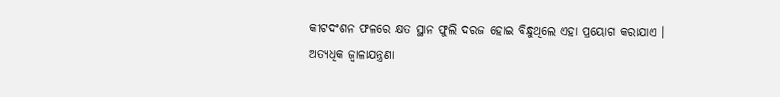କୀଟଦଂଶନ ଫଳରେ କ୍ଷତ ସ୍ଥାନ ଫୁଲି ଦରଜ ହୋଇ ବିନ୍ଧୁଥିଲେ ଏହା ପ୍ରୟୋଗ କରାଯାଏ ।
ଅତ୍ୟଧିକ ଜ୍ଵାଳାଯନ୍ତ୍ରଣା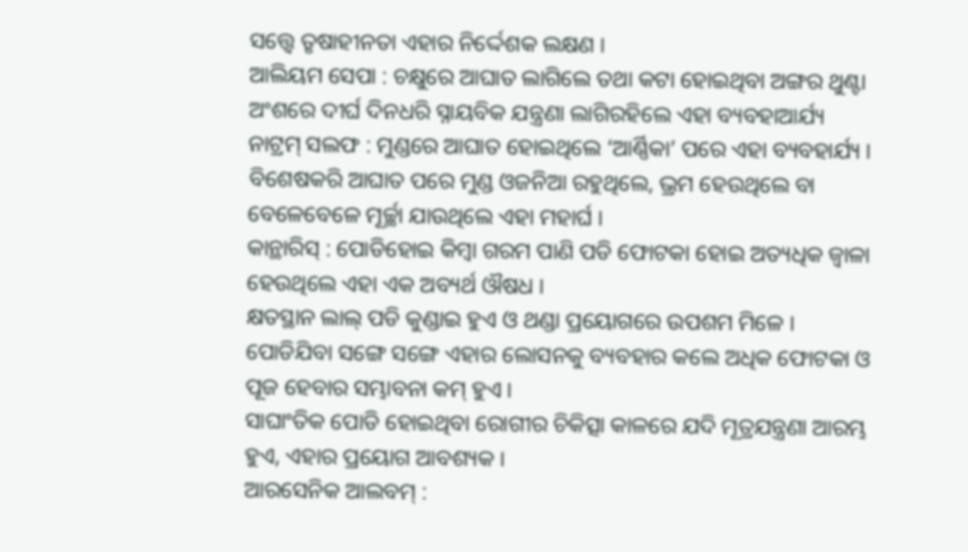ସତ୍ତ୍ୱେ ତୃଷାହୀନତା ଏହାର ନିର୍ଦ୍ଦେଶକ ଲକ୍ଷଣ ।
ଆଲିୟମ ସେପା : ଚକ୍ଷୁରେ ଆଘାତ ଲାଗିଲେ ତଥା କଟା ହୋଇଥିବା ଅଙ୍ଗର ଥୁଣ୍ଟା ଅଂଶରେ ଦୀର୍ଘ ଦିନଧରି ସ୍ନାୟବିକ ଯନ୍ତ୍ରଣା ଲାଗିରହିଲେ ଏହା ବ୍ୟବହାଆର୍ଯ୍ୟ
ନାଟ୍ରମ୍ ସଲଫ : ମୁଣ୍ଡରେ ଆଘାତ ହୋଇଥିଲେ ‘ଆର୍ଣ୍ଣିକା’ ପରେ ଏହା ବ୍ୟବହାର୍ଯ୍ୟ ।
ବିଶେଷକରି ଆଘାତ ପରେ ମୁଣ୍ଡ ଓଜନିଆ ରହୁଥିଲେ, ଭ୍ରମ ହେଉଥିଲେ ବା ବେଳେବେଳେ ମୂର୍ଚ୍ଛା ଯାଉଥିଲେ ଏହା ମହାର୍ଘ ।
କାନ୍ଥାରିସ୍ : ପୋଡିହୋଇ କିମ୍ବା ଗରମ ପାଣି ପଡି ଫୋଟକା ହୋଇ ଅତ୍ୟଧିକ ଜ୍ଵାଳା ହେଉଥିଲେ ଏହା ଏକ ଅବ୍ୟର୍ଥ ଔଷଧ ।
କ୍ଷତସ୍ଥାନ ଲାଲ୍ ପଡି କୁଣ୍ଡାଇ ହୁଏ ଓ ଥଣ୍ଡା ପ୍ରୟୋଗରେ ଉପଶମ ମିଳେ ।
ପୋଡିଯିବା ସଙ୍ଗେ ସଙ୍ଗେ ଏହାର ଲୋସନକୁ ବ୍ୟବହାର କଲେ ଅଧିକ ଫୋଟକା ଓ ପୂଜ ହେବାର ସମ୍ଭାବନା କମ୍ ହୁଏ ।
ସାଘାଂତିକ ପୋଡି ହୋଇଥିବା ରୋଗୀର ଚିକିତ୍ସା କାଳରେ ଯଦି ମୂତ୍ରଯନ୍ତ୍ରଣା ଆରମ୍ଭ ହୁଏ, ଏହାର ପ୍ରୟୋଗ ଆବଶ୍ୟକ ।
ଆରସେନିକ ଆଲବମ୍ :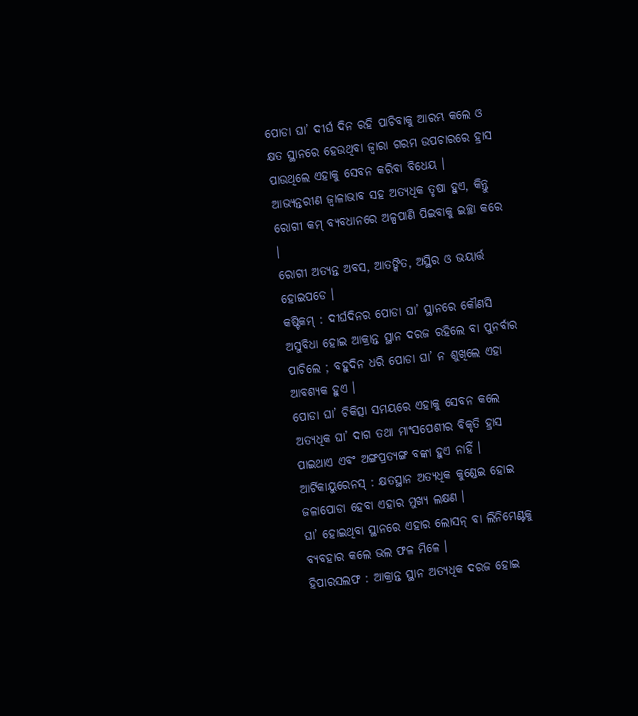ପୋଡା ଘା’ ଦୀର୍ଘ ଦିନ ରହି ପାଚିବାକୁ ଆରମ୍ଭ କଲେ ଓ କ୍ଷତ ସ୍ଥାନରେ ହେଉଥିବା ଜ୍ଵାରା ଗରମ ଉପଚାରରେ ହ୍ରାସ ପାଉଥିଲେ ଏହାକୁ ସେବନ କରିବା ବିଧେୟ ।
ଆଭ୍ୟନ୍ତରୀଣ ଜ୍ଵାଳାଭାବ ସହ ଅତ୍ୟଧିକ ତୃଷା ହୁଏ, କିନ୍ତୁ ରୋଗୀ କମ୍ ବ୍ୟବଧାନରେ ଅଳ୍ପପାଣି ପିଇବାକୁ ଇଚ୍ଛା କରେ ।
ରୋଗୀ ଅତ୍ୟନ୍ତ ଅବସ, ଆତଙ୍କିତ, ଅସ୍ଥିର ଓ ଭୟାର୍ତ୍ତ ହୋଇପଡେ ।
କଷ୍ଟିକମ୍ : ଦୀର୍ଘଦିନର ପୋଡା ଘା’ ସ୍ଥାନରେ କୌଣସି ଅସୁବିଧା ହୋଇ ଆକ୍ରାନ୍ତ ସ୍ଥାନ ଦରଜ ରହିଲେ ବା ପୁନର୍ବାର ପାଚିଲେ ; ବହୁଦିନ ଧରି ପୋଡା ଘା’ ନ ଶୁଖିଲେ ଏହା ଆବଶ୍ୟକ ହୁଏ ।
ପୋଡା ଘା’ ଚିକିତ୍ସା ସମୟରେ ଏହାକୁ ସେବନ କଲେ ଅତ୍ୟଧିକ ଘା’ ଦାଗ ତଥା ମାଂସପେଶୀର ବିକୃତି ହ୍ରାସ ପାଇଥାଏ ଏବଂ ଅଙ୍ଗପ୍ରତ୍ୟଙ୍ଗ ବଙ୍କା ହୁଏ ନାହିଁ ।
ଆର୍ଟିକାୟୁରେନସ୍ : କ୍ଷତସ୍ଥାନ ଅତ୍ୟଧିକ କୁଣ୍ଡେଇ ହୋଇ ଜଳାପୋଡା ହେବା ଏହାର ମୁଖ୍ୟ ଲକ୍ଷଣ ।
ଘା’ ହୋଇଥିବା ସ୍ଥାନରେ ଏହାର ଲୋସନ୍ ବା ଲିନିମେଣ୍ଟକୁ ବ୍ୟବହାର କଲେ ଭଲ ଫଳ ମିଳେ ।
ହିପାରସଲଫ : ଆକ୍ରାନ୍ତ ସ୍ଥାନ ଅତ୍ୟଧିକ ଦରଜ ହୋଇ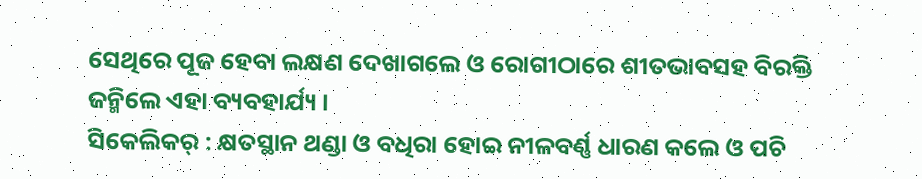ସେଥିରେ ପୂଜ ହେବା ଲକ୍ଷଣ ଦେଖାଗଲେ ଓ ରୋଗୀଠାରେ ଶୀତଭାବସହ ବିରକ୍ତି ଜନ୍ମିଲେ ଏହା ବ୍ୟବହାର୍ଯ୍ୟ ।
ସିକେଲିକର୍ : କ୍ଷତସ୍ଥାନ ଥଣ୍ଡା ଓ ବଧିରା ହୋଇ ନୀଳବର୍ଣ୍ଣ ଧାରଣ କଲେ ଓ ପଚି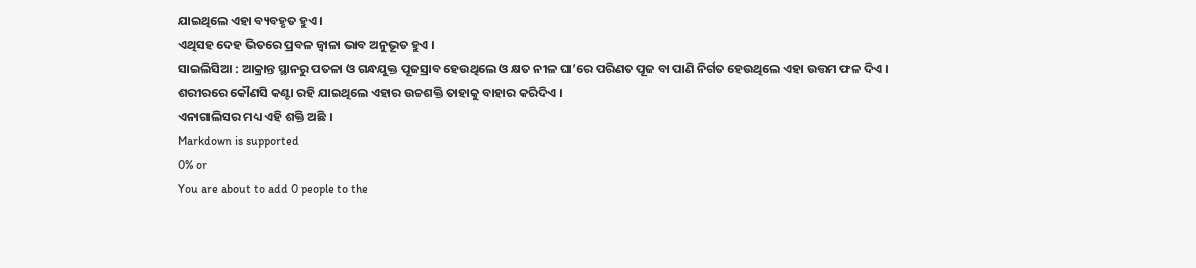ଯାଇଥିଲେ ଏହା ବ୍ୟବହୃତ ହୁଏ ।
ଏଥିସହ ଦେହ ଭିତରେ ପ୍ରବଳ ଜ୍ଵାଳା ଭାବ ଅନୁଭୂତ ହୁଏ ।
ସାଇଲିସିଆ : ଆକ୍ରାନ୍ତ ସ୍ଥାନରୁ ପତଳା ଓ ଗନ୍ଧଯୁକ୍ତ ପୂଜସ୍ରାବ ହେଉଥିଲେ ଓ କ୍ଷତ ନୀଳ ଘା’ରେ ପରିଣତ ପୂଜ ବା ପାଣି ନିର୍ଗତ ହେଉଥିଲେ ଏହା ଉତ୍ତମ ଫଳ ଦିଏ ।
ଶରୀରରେ କୌଣସି କଣ୍ଟା ରହି ଯାଇଥିଲେ ଏହାର ଉଚ୍ଚଶକ୍ତି ତାହାକୁ ବାହାର କରିଦିଏ ।
ଏନାଗାଲିସର ମଧ୍ୟ ଏହି ଶକ୍ତି ଅଛି ।
Markdown is supported
0% or
You are about to add 0 people to the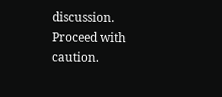discussion. Proceed with caution.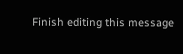Finish editing this message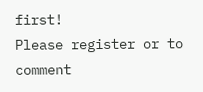first!
Please register or to comment